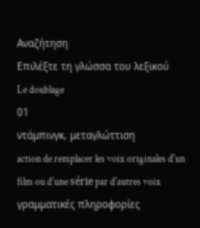Αναζήτηση
Επιλέξτε τη γλώσσα του λεξικού
Le doublage
01
ντάμπινγκ, μεταγλώττιση
action de remplacer les voix originales d'un film ou d'une série par d'autres voix
γραμματικές πληροφορίες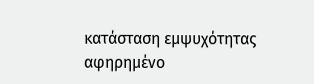κατάσταση εμψυχότητας
αφηρημένο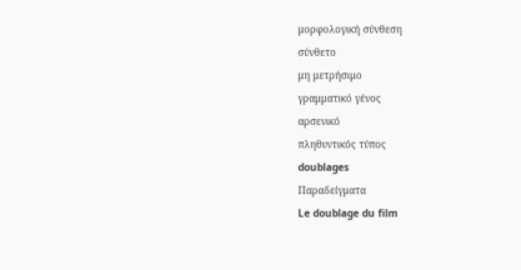μορφολογική σύνθεση
σύνθετο
μη μετρήσιμο
γραμματικό γένος
αρσενικό
πληθυντικός τύπος
doublages
Παραδείγματα
Le doublage du film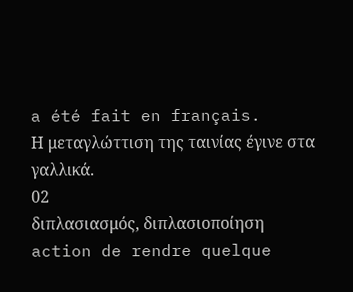a été fait en français.
Η μεταγλώττιση της ταινίας έγινε στα γαλλικά.
02
διπλασιασμός, διπλασιοποίηση
action de rendre quelque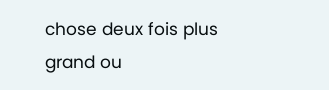chose deux fois plus grand ou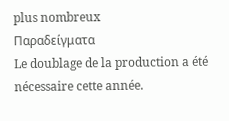plus nombreux
Παραδείγματα
Le doublage de la production a été nécessaire cette année.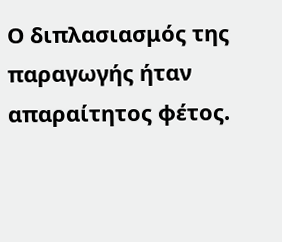Ο διπλασιασμός της παραγωγής ήταν απαραίτητος φέτος.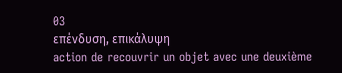03
επένδυση, επικάλυψη
action de recouvrir un objet avec une deuxième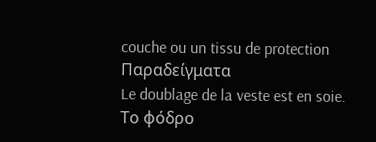couche ou un tissu de protection
Παραδείγματα
Le doublage de la veste est en soie.
Το φόδρο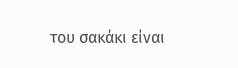του σακάκι είναι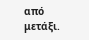από μετάξι.